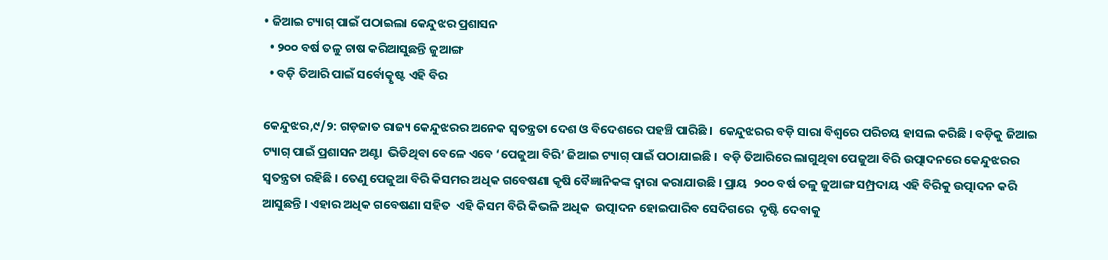• ଜିଆଇ ଟ୍ୟାଗ୍‌ ପାଇଁ ପଠାଇଲା କେନ୍ଦୁଝର ପ୍ରଶାସନ
  • ୨୦୦ ବର୍ଷ ତଳୁ ଚାଷ କରିଆସୁଛନ୍ତି ଜୁଆଙ୍ଗ
  • ବଡ଼ି ତିଆରି ପାଇଁ ସର୍ବୋତ୍କୃଷ୍ଟ ଏହି ବିର

କେନ୍ଦୁଝର,୯/୨: ଗଡ଼ଜାତ ରାଜ୍ୟ କେନ୍ଦୁଝରର ଅନେକ ସ୍ୱତନ୍ତ୍ରତା ଦେଶ ଓ ବିଦେଶରେ ପହଞ୍ଚି ପାରିଛି ।  କେନ୍ଦୁଝରର ବଡ଼ି ସାରା ବିଶ୍ୱରେ ପରିଚୟ ହାସଲ କରିଛି । ବଡ଼ିକୁ ଜିଆଇ ଟ୍ୟାଗ୍‌ ପାଇଁ ପ୍ରଶାସନ ଅଣ୍ଟା  ଭିଡିଥିବା ବେଳେ ଏବେ ‘ପେଜୁଆ ବିରି’ ଜିଆଇ ଟ୍ୟାଗ୍‌ ପାଇଁ ପଠାଯାଇଛି ।  ବଡ଼ି ତିଆରିରେ ଲାଗୁଥିବା ପେଜୁଆ ବିରି ଉତ୍ପାଦନରେ କେନ୍ଦୁଝରର  ସ୍ୱତନ୍ତ୍ରତା ରହିଛି । ତେଣୁ ପେଜୁଆ ବିରି କିସମର ଅଧିକ ଗବେଷଣା କୃଷି ବୈଜ୍ଞାନିକଙ୍କ ଦ୍ୱାରା କରାଯାଉଛି । ପ୍ରାୟ  ୨୦୦ ବର୍ଷ ତଳୁ ଜୁଆଙ୍ଗ ସମ୍ପ୍ରଦାୟ ଏହି ବିରିକୁ ଉତ୍ପାଦନ କରି ଆସୁଛନ୍ତି । ଏହାର ଅଧିକ ଗବେଷଣା ସହିତ  ଏହି କିସମ ବିରି କିଭଳି ଅଧିକ  ଉତ୍ପାଦନ ହୋଇପାରିବ ସେଦିଗରେ  ଦୃଷ୍ଟି ଦେବାକୁ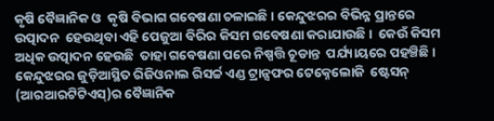କୃଷି ବୈଜ୍ଞାନିକ ଓ  କୃଷି ବିଭାଗ ଗବେଷଣା ଚଳାଇଛି । କେନ୍ଦୁଝରର ବିଭିନ୍ନ ପ୍ରାନ୍ତରେ ଉତ୍ପାଦନ  ହେଉଥିବା ଏହି ପେଜୁଆ ବିରିର କିସମ ଗବେଷଣା କରାଯାଉଛି ।  କେଉଁ କିସମ ଅଧିକ ଉତ୍ପାଦନ ହେଉଛି  ତାହା ଗବେଷଣା ପରେ ନିଷ୍ପତ୍ତି ଚୂଡାନ୍ତ  ପର୍ଯ୍ୟାୟରେ ପହଞ୍ଚିଛି ।  କେନ୍ଦୁଝରର ଜୁଡ଼ିଆସ୍ଥିତ ରିଜିଓନାଲ ରିସର୍ଚ୍ଚ ଏଣ୍ଡ ଟ୍ରାନ୍ସଫର ଟେକ୍ନେଲୋଜି  ଷ୍ଟେସନ୍‌ (ଆରଆରଟିଟିଏସ୍‌)ର ବୈଜ୍ଞାନିକ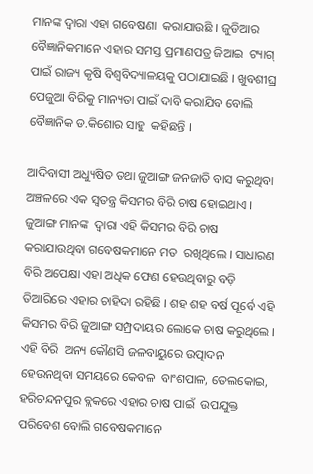ମାନଙ୍କ ଦ୍ୱାରା ଏହା ଗବେଷଣା  କରାଯାଉଛି । ଜୁଡିଆର ବୈଜ୍ଞାନିକମାନେ ଏହାର ସମସ୍ତ ପ୍ରମାଣପତ୍ର ଜିଆଇ  ଟ୍ୟାଗ୍‌ ପାଇଁ ରାଜ୍ୟ କୃଷି ବିଶ୍ୱବିଦ୍ୟାଳୟକୁ ପଠାଯାଇଛି । ଖୁବଶୀଘ୍ର ପେଜୁଆ ବିରିକୁ ମାନ୍ୟତା ପାଇଁ ଦାବି କରାଯିବ ବୋଲି ବୈଜ୍ଞାନିକ ଡ.କିଶୋର ସାହୁ  କହିଛନ୍ତି ।

ଆଦିବାସୀ ଅଧ୍ୟୁଷିତ ତଥା ଜୁଆଙ୍ଗ ଜନଜାତି ବାସ କରୁଥିବା ଅଞ୍ଚଳରେ ଏକ ସ୍ୱତନ୍ତ୍ର କିସମର ବିରି ଚାଷ ହୋଇଥାଏ । ଜୁଆଙ୍ଗ ମାନଙ୍କ  ଦ୍ୱାରା ଏହି କିସମର ବିରି ଚାଷ କରାଯାଉଥିବା ଗବେଷକମାନେ ମତ  ରଖିଥିଲେ । ସାଧାରଣ ବିରି ଅପେକ୍ଷା ଏହା ଅଧିକ ଫେଣ ହେଉଥିବାରୁ ବଡ଼ି ତିଆରିରେ ଏହାର ଚାହିଦା ରହିଛି । ଶହ ଶହ ବର୍ଷ ପୂର୍ବେ ଏହି  କିସମର ବିରି ଜୁଆଙ୍ଗ ସମ୍ପ୍ରଦାୟର ଲୋକେ ଚାଷ କରୁଥିଲେ । ଏହି ବିରି  ଅନ୍ୟ କୌଣସି ଜଳବାୟୁରେ ଉତ୍ପାଦନ ହେଉନଥିବା ସମୟରେ କେବଳ  ବାଂଶପାଳ, ତେଲକୋଇ, ହରିଚନ୍ଦନପୁର ବ୍ଲକରେ ଏହାର ଚାଷ ପାଇଁ  ଉପଯୁକ୍ତ ପରିବେଶ ବୋଲି ଗବେଷକମାନେ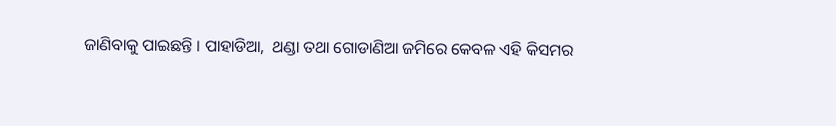ଜାଣିବାକୁ ପାଇଛନ୍ତି । ପାହାଡିଆ,  ଥଣ୍ଡା ତଥା ଗୋଡାଣିଆ ଜମିରେ କେବଳ ଏହି କିସମର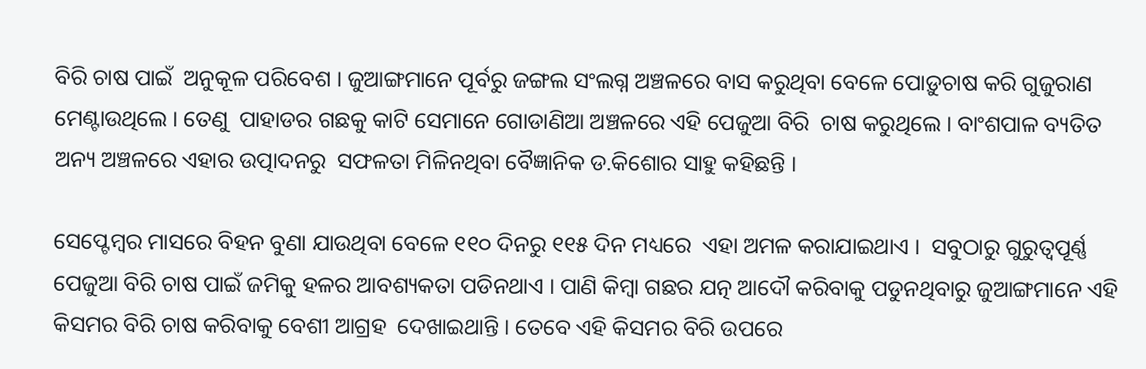ବିରି ଚାଷ ପାଇଁ  ଅନୁକୂଳ ପରିବେଶ । ଜୁଆଙ୍ଗମାନେ ପୂର୍ବରୁ ଜଙ୍ଗଲ ସଂଲଗ୍ନ ଅଞ୍ଚଳରେ ବାସ କରୁଥିବା ବେଳେ ପୋଡ଼ୁଚାଷ କରି ଗୁଜୁରାଣ ମେଣ୍ଟାଉଥିଲେ । ତେଣୁ  ପାହାଡର ଗଛକୁ କାଟି ସେମାନେ ଗୋଡାଣିଆ ଅଞ୍ଚଳରେ ଏହି ପେଜୁଆ ବିରି  ଚାଷ କରୁଥିଲେ । ବାଂଶପାଳ ବ୍ୟତିତ ଅନ୍ୟ ଅଞ୍ଚଳରେ ଏହାର ଉତ୍ପାଦନରୁ  ସଫଳତା ମିଳିନଥିବା ବୈଜ୍ଞାନିକ ଡ.କିଶୋର ସାହୁ କହିଛନ୍ତି ।

ସେପ୍ଟେମ୍ବର ମାସରେ ବିହନ ବୁଣା ଯାଉଥିବା ବେଳେ ୧୧୦ ଦିନରୁ ୧୧୫ ଦିନ ମଧ୍ୟରେ  ଏହା ଅମଳ କରାଯାଇଥାଏ ।  ସବୁଠାରୁ ଗୁରୁତ୍ୱପୂର୍ଣ୍ଣ ପେଜୁଆ ବିରି ଚାଷ ପାଇଁ ଜମିକୁ ହଳର ଆବଶ୍ୟକତା ପଡିନଥାଏ । ପାଣି କିମ୍ବା ଗଛର ଯତ୍ନ ଆଦୌ କରିବାକୁ ପଡୁନଥିବାରୁ ଜୁଆଙ୍ଗମାନେ ଏହି କିସମର ବିରି ଚାଷ କରିବାକୁ ବେଶୀ ଆଗ୍ରହ  ଦେଖାଇଥାନ୍ତି । ତେବେ ଏହି କିସମର ବିରି ଉପରେ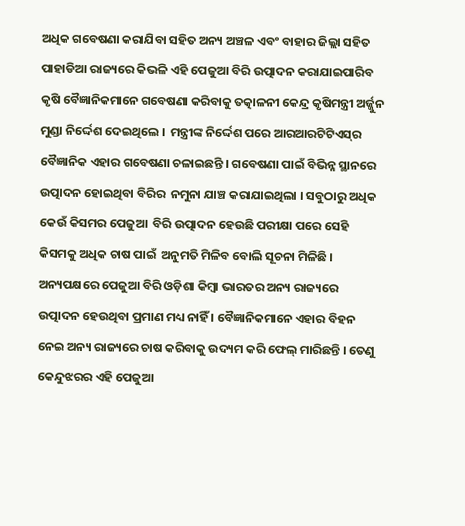ଅଧିକ ଗବେଷଣା କରାଯିବା ସହିତ ଅନ୍ୟ ଅଞ୍ଚଳ ଏବଂ ବାହାର ଜିଲ୍ଲା ସହିତ ପାହାଡିଆ ରାଜ୍ୟରେ କିଭଳି ଏହି ପେଜୁଆ ବିରି ଉତ୍ପାଦନ କରାଯାଇପାରିବ କୃଷି ବୈଜ୍ଞାନିକମାନେ ଗବେଷଣା କରିବାକୁ ତତ୍କାଳନୀ କେନ୍ଦ୍ର କୃଷିମନ୍ତ୍ରୀ ଅର୍ଜ୍ଜୁନ ମୁଣ୍ଡା ନିର୍ଦ୍ଦେଶ ଦେଇଥିଲେ ।  ମନ୍ତ୍ରୀଙ୍କ ନିର୍ଦ୍ଦେଶ ପରେ ଆରଆରଟିଟିଏସ୍‌ର ବୈଜ୍ଞାନିକ ଏହାର ଗବେଷଣା ଚଳାଇଛନ୍ତି । ଗବେଷଣା ପାଇଁ ବିଭିନ୍ନ ସ୍ଥାନରେ ଉତ୍ପାଦନ ହୋଇଥିବା ବିରିର  ନମୁନା ଯାଞ୍ଚ କରାଯାଇଥିଲା । ସବୁଠାରୁ ଅଧିକ କେଉଁ କିସମର ପେଜୁଆ  ବିରି ଉତ୍ପାଦନ ହେଉଛି ପରୀକ୍ଷା ପରେ ସେହି କିସମକୁ ଅଧିକ ଚାଷ ପାଇଁ  ଅନୁମତି ମିଳିବ ବୋଲି ସୂଚନା ମିଳିଛି ।    ଅନ୍ୟପକ୍ଷରେ ପେଜୁଆ ବିରି ଓଡ଼ିଶା କିମ୍ବା ଭାରତର ଅନ୍ୟ ରାଜ୍ୟରେ  ଉତ୍ପାଦନ ହେଉଥିବା ପ୍ରମାଣ ମଧ୍ୟ ନାହିଁ । ବୈଜ୍ଞାନିକମାନେ ଏହାର ବିହନ  ନେଇ ଅନ୍ୟ ରାଜ୍ୟରେ ଚାଷ କରିବାକୁ ଉଦ୍ୟମ କରି ଫେଲ୍‌ ମାରିଛନ୍ତି । ତେଣୁ  କେନ୍ଦୁଝରର ଏହି ପେଜୁଆ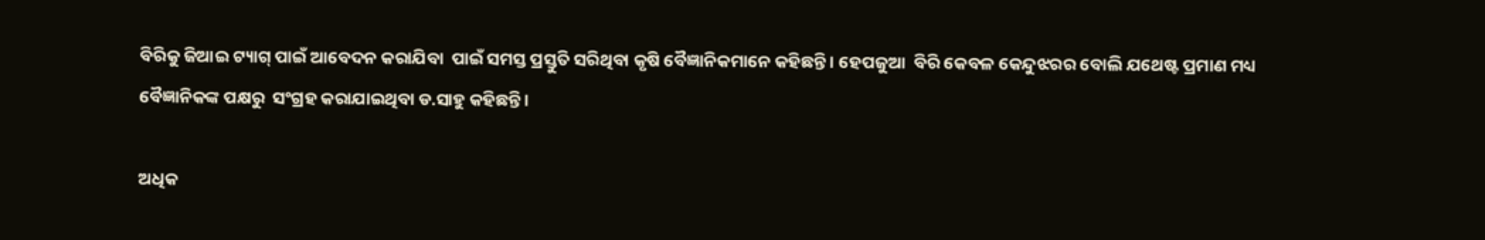ବିରିକୁ ଜିଆଇ ଟ୍ୟାଗ୍‌ ପାଇଁ ଆବେଦନ କରାଯିବା  ପାଇଁ ସମସ୍ତ ପ୍ରସ୍ତୁତି ସରିଥିବା କୃଷି ବୈଜ୍ଞାନିକମାନେ କହିଛନ୍ତି । ହେପଜୁଆ  ବିରି କେବଳ କେନ୍ଦୁଝରର ବୋଲି ଯଥେଷ୍ଟ ପ୍ରମାଣ ମଧ୍ୟ ବୈଜ୍ଞାନିକଙ୍କ ପକ୍ଷରୁ  ସଂଗ୍ରହ କରାଯାଇଥିବା ଡ.ସାହୁ କହିଛନ୍ତି ।

ଅଧିକ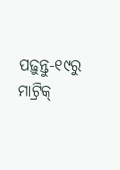ପଢ଼ୁନ୍ତୁ-୧୯ରୁ ମାଟ୍ରିକ୍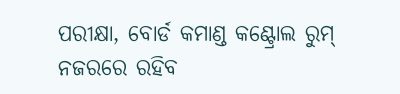ପରୀକ୍ଷା, ବୋର୍ଡ କମାଣ୍ଡ କଣ୍ଟ୍ରୋଲ ରୁମ୍‌ ନଜରରେ ରହିବ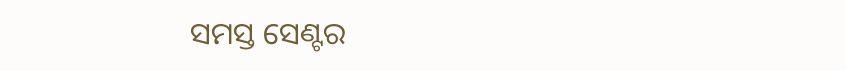ସମସ୍ତ ସେଣ୍ଟର